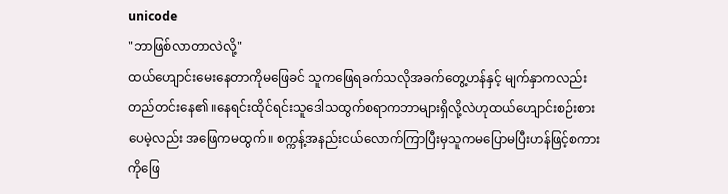unicode
"ဘာဖြစ်လာတာလဲလို့"
ထယ်ဟျောင်းမေးနေတာကိုမဖြေခင် သူကဖြေရခက်သလိုအခက်တွေ့ဟန်နှင့် မျက်နှာကလည်းတည်တင်းနေ၏ ။နေရင်းထိုင်ရင်းသူဒေါသထွက်စရာကဘာများရှိလို့လဲဟုထယ်ဟျောင်းစဉ်းစားပေမဲ့လည်း အဖြေကမထွက်။ စက္ကန့်အနည်းငယ်လောက်ကြာပြီးမှသူကမပြောမပြီးဟန်ဖြင့်စကားကိုဖြေ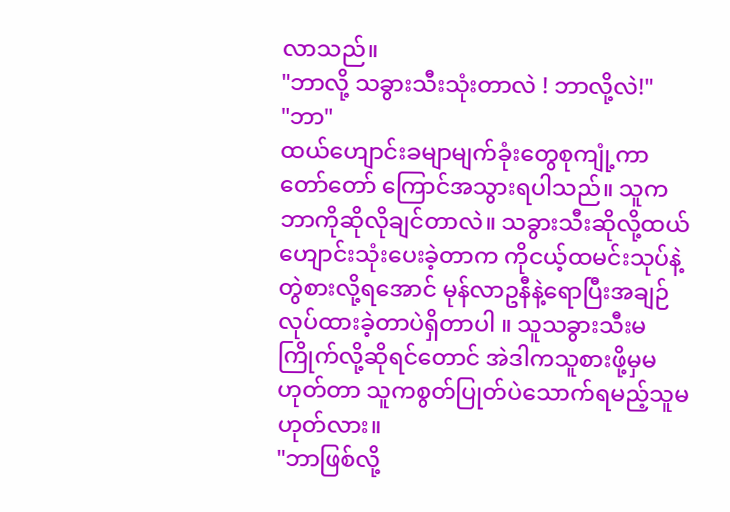လာသည်။
"ဘာလို့ သခွားသီးသုံးတာလဲ ! ဘာလို့လဲ!"
"ဘာ"
ထယ်ဟျောင်းခမျာမျက်ခုံးတွေစုကျုံ့ကာတော်တော် ကြောင်အသွားရပါသည်။ သူကဘာကိုဆိုလိုချင်တာလဲ။ သခွားသီးဆိုလို့ထယ်ဟျောင်းသုံးပေးခဲ့တာက ကိုငယ့်ထမင်းသုပ်နဲ့တွဲစားလို့ရအောင် မုန်လာဥနီနဲ့ရောပြီးအချဉ်လုပ်ထားခဲ့တာပဲရှိတာပါ ။ သူသခွားသီးမကြိုက်လို့ဆိုရင်တောင် အဲဒါကသူစားဖို့မှမဟုတ်တာ သူကစွတ်ပြုတ်ပဲသောက်ရမည့်သူမဟုတ်လား။
"ဘာဖြစ်လို့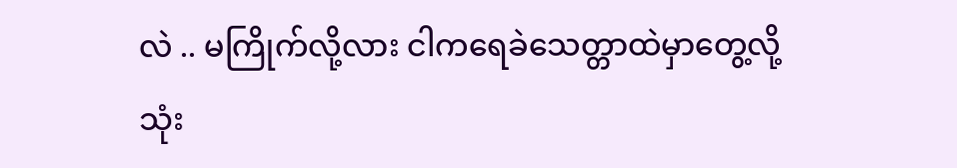လဲ .. မကြိုက်လို့လား ငါကရေခဲသေတ္တာထဲမှာတွေ့လို့သုံး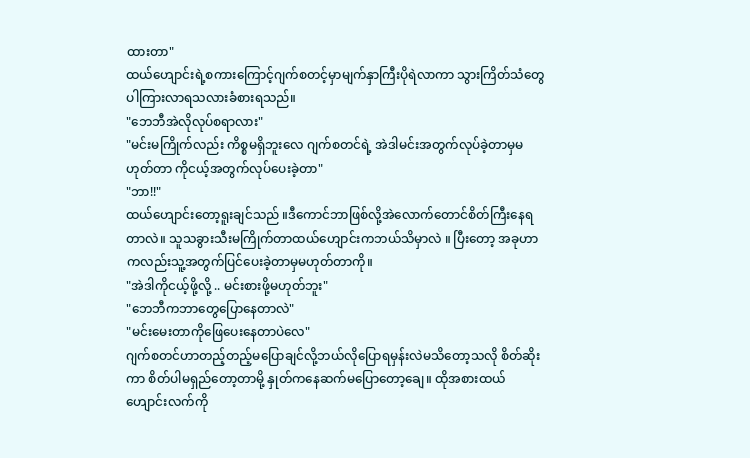ထားတာ"
ထယ်ဟျောင်းရဲ့စကားကြောင့်ဂျက်စတင့်မှာမျက်နှာကြီးပိုရဲလာကာ သွားကြိတ်သံတွေပါကြားလာရသလားခံစားရသည်။
"ဘေဘီအဲလိုလုပ်စရာလား"
"မင်းမကြိုက်လည်း ကိစ္စမရှိဘူးလေ ဂျက်စတင်ရဲ့ အဲဒါမင်းအတွက်လုပ်ခဲ့တာမှမဟုတ်တာ ကိုငယ့်အတွက်လုပ်ပေးခဲ့တာ"
"ဘာ!!"
ထယ်ဟျောင်းတော့ရူးချင်သည် ။ဒီကောင်ဘာဖြစ်လို့အဲလောက်တောင်စိတ်ကြီးနေရတာလဲ။ သူသခွားသီးမကြိုက်တာထယ်ဟျောင်းကဘယ်သိမှာလဲ ။ ပြီးတော့ အခုဟာကလည်းသူ့အတွက်ပြင်ပေးခဲ့တာမှမဟုတ်တာကို။
"အဲဒါကိုငယ့်ဖို့လို့ .. မင်းစားဖို့မဟုတ်ဘူး"
"ဘေဘီကဘာတွေပြောနေတာလဲ"
"မင်းမေးတာကိုဖြေပေးနေတာပဲလေ"
ဂျက်စတင်ဟာတည့်တည့်မပြောချင်လို့ဘယ်လိုပြောရမှန်းလဲမသိတော့သလို စိတ်ဆိုးကာ စိတ်ပါမရှည်တော့တာမို့ နှုတ်ကနေဆက်မပြောတော့ချေ။ ထိုအစားထယ်ဟျောင်းလက်ကို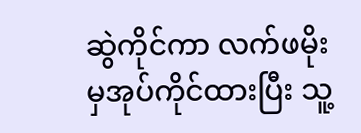ဆွဲကိုင်ကာ လက်ဖမိုးမှအုပ်ကိုင်ထားပြီး သူ့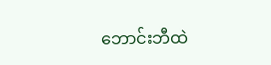ဘောင်းဘီထဲ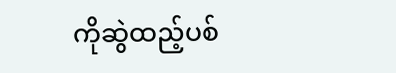ကိုဆွဲထည့်ပစ်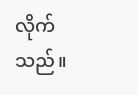လိုက်သည်။